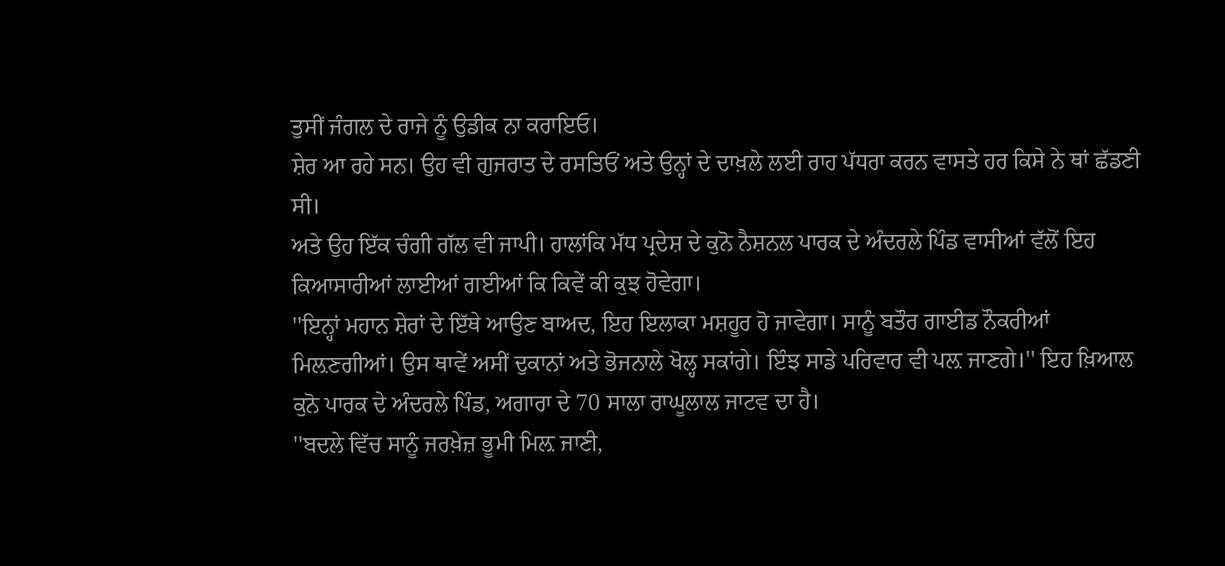ਤੁਸੀਂ ਜੰਗਲ ਦੇ ਰਾਜੇ ਨੂੰ ਉਡੀਕ ਨਾ ਕਰਾਇਓ।
ਸ਼ੇਰ ਆ ਰਹੇ ਸਨ। ਉਹ ਵੀ ਗੁਜਰਾਤ ਦੇ ਰਸਤਿਓਂ ਅਤੇ ਉਨ੍ਹਾਂ ਦੇ ਦਾਖ਼ਲੇ ਲਈ ਰਾਹ ਪੱਧਰਾ ਕਰਨ ਵਾਸਤੇ ਹਰ ਕਿਸੇ ਨੇ ਥਾਂ ਛੱਡਣੀ ਸੀ।
ਅਤੇ ਉਹ ਇੱਕ ਚੰਗੀ ਗੱਲ ਵੀ ਜਾਪੀ। ਹਾਲਾਂਕਿ ਮੱਧ ਪ੍ਰਦੇਸ਼ ਦੇ ਕੁਨੋ ਨੈਸ਼ਨਲ ਪਾਰਕ ਦੇ ਅੰਦਰਲੇ ਪਿੰਡ ਵਾਸੀਆਂ ਵੱਲੋਂ ਇਹ ਕਿਆਸਾਰੀਆਂ ਲਾਈਆਂ ਗਈਆਂ ਕਿ ਕਿਵੇਂ ਕੀ ਕੁਝ ਹੋਵੇਗਾ।
''ਇਨ੍ਹਾਂ ਮਹਾਨ ਸ਼ੇਰਾਂ ਦੇ ਇੱਥੇ ਆਉਣ ਬਾਅਦ, ਇਹ ਇਲਾਕਾ ਮਸ਼ਹੂਰ ਹੋ ਜਾਵੇਗਾ। ਸਾਨੂੰ ਬਤੌਰ ਗਾਈਡ ਨੌਕਰੀਆਂ ਮਿਲ਼ਣਗੀਆਂ। ਉਸ ਥਾਵੇਂ ਅਸੀਂ ਦੁਕਾਨਾਂ ਅਤੇ ਭੋਜਨਾਲੇ ਖੋਲ੍ਹ ਸਕਾਂਗੇ। ਇੰਝ ਸਾਡੇ ਪਰਿਵਾਰ ਵੀ ਪਲ਼ ਜਾਣਗੇ।'' ਇਹ ਖ਼ਿਆਲ ਕੁਨੋ ਪਾਰਕ ਦੇ ਅੰਦਰਲੇ ਪਿੰਡ, ਅਗਾਰਾ ਦੇ 70 ਸਾਲਾ ਰਾਘੂਲਾਲ ਜਾਟਵ ਦਾ ਹੈ।
''ਬਦਲੇ ਵਿੱਚ ਸਾਨੂੰ ਜਰਖ਼ੇਜ਼ ਭੂਮੀ ਮਿਲ਼ ਜਾਣੀ,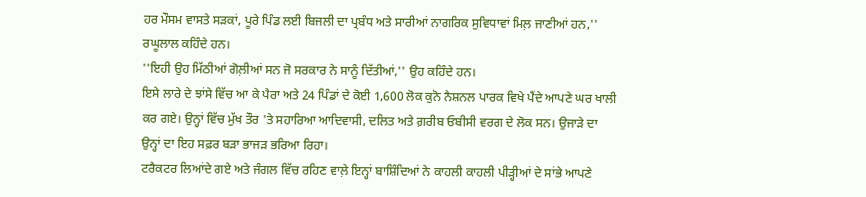ਹਰ ਮੌਸਮ ਵਾਸਤੇ ਸੜਕਾਂ, ਪੂਰੇ ਪਿੰਡ ਲਈ ਬਿਜਲੀ ਦਾ ਪ੍ਰਬੰਧ ਅਤੇ ਸਾਰੀਆਂ ਨਾਗਰਿਕ ਸੁਵਿਧਾਵਾਂ ਮਿਲ਼ ਜਾਣੀਆਂ ਹਨ,'' ਰਘੂਲਾਲ ਕਹਿੰਦੇ ਹਨ।
''ਇਹੀ ਉਹ ਮਿੱਠੀਆਂ ਗੋਲ਼ੀਆਂ ਸਨ ਜੋ ਸਰਕਾਰ ਨੇ ਸਾਨੂੰ ਦਿੱਤੀਆਂ,'' ਉਹ ਕਹਿੰਦੇ ਹਨ।
ਇਸੇ ਲਾਰੇ ਦੇ ਝਾਂਸੇ ਵਿੱਚ ਆ ਕੇ ਪੈਰਾ ਅਤੇ 24 ਪਿੰਡਾਂ ਦੇ ਕੋਈ 1,600 ਲੋਕ ਕੁਨੋ ਨੈਸ਼ਨਲ ਪਾਰਕ ਵਿਖੇ ਪੈਂਦੇ ਆਪਣੇ ਘਰ ਖਾਲੀ ਕਰ ਗਏ। ਉਨ੍ਹਾਂ ਵਿੱਚ ਮੁੱਖ ਤੌਰ 'ਤੇ ਸਹਾਰਿਆ ਆਦਿਵਾਸੀ, ਦਲਿਤ ਅਤੇ ਗ਼ਰੀਬ ਓਬੀਸੀ ਵਰਗ ਦੇ ਲੋਕ ਸਨ। ਉਜਾੜੇ ਦਾ ਉਨ੍ਹਾਂ ਦਾ ਇਹ ਸਫ਼ਰ ਬੜਾ ਭਾਜੜ ਭਰਿਆ ਰਿਹਾ।
ਟਰੈਕਟਰ ਲਿਆਂਦੇ ਗਏ ਅਤੇ ਜੰਗਲ ਵਿੱਚ ਰਹਿਣ ਵਾਲ਼ੇ ਇਨ੍ਹਾਂ ਬਾਸ਼ਿੰਦਿਆਂ ਨੇ ਕਾਹਲੀ ਕਾਹਲੀ ਪੀੜ੍ਹੀਆਂ ਦੇ ਸਾਂਭੇ ਆਪਣੇ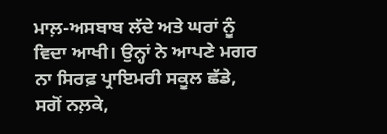ਮਾਲ਼-ਅਸਬਾਬ ਲੱਦੇ ਅਤੇ ਘਰਾਂ ਨੂੰ ਵਿਦਾ ਆਖੀ। ਉਨ੍ਹਾਂ ਨੇ ਆਪਣੇ ਮਗਰ ਨਾ ਸਿਰਫ਼ ਪ੍ਰਾਇਮਰੀ ਸਕੂਲ ਛੱਡੇ, ਸਗੋਂ ਨਲ਼ਕੇ,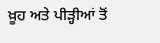ਖ਼ੂਹ ਅਤੇ ਪੀੜ੍ਹੀਆਂ ਤੋਂ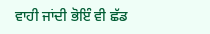ਵਾਹੀ ਜਾਂਦੀ ਭੋਇੰ ਵੀ ਛੱਡ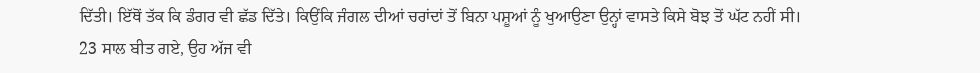ਦਿੱਤੀ। ਇੱਥੋਂ ਤੱਕ ਕਿ ਡੰਗਰ ਵੀ ਛੱਡ ਦਿੱਤੇ। ਕਿਉਂਕਿ ਜੰਗਲ ਦੀਆਂ ਚਰਾਂਦਾਂ ਤੋਂ ਬਿਨਾ ਪਸ਼ੂਆਂ ਨੂੰ ਖੁਆਉਣਾ ਉਨ੍ਹਾਂ ਵਾਸਤੇ ਕਿਸੇ ਬੋਝ ਤੋਂ ਘੱਟ ਨਹੀਂ ਸੀ।
23 ਸਾਲ ਬੀਤ ਗਏ, ਉਹ ਅੱਜ ਵੀ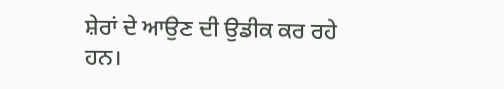ਸ਼ੇਰਾਂ ਦੇ ਆਉਣ ਦੀ ਉਡੀਕ ਕਰ ਰਹੇ ਹਨ।